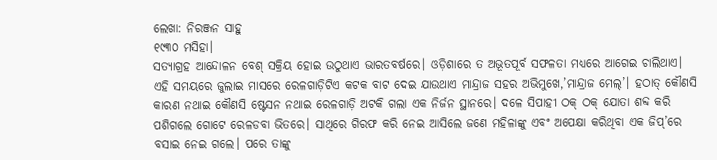ଲେଖା: ନିରଞ୍ଜନ ସାହୁ
୧୯୩୦ ମସିହା।
ସତ୍ୟାଗ୍ରହ ଆନ୍ଦୋଳନ ବେଶ୍ ସକ୍ରିୟ ହୋଇ ଉଠୁଥାଏ ଭାରତବର୍ଷରେ। ଓଡ଼ିଶାରେ ତ ଅଭୂତପୂର୍ବ ସଫଳତା ମଧ୍ୟରେ ଆଗେଇ ଚାଲିଥାଏ। ଏହି ସମୟରେ ଜୁଲାଇ ମାସରେ ରେଳଗାଡ଼ିଟିଏ କଟକ ବାଟ ଦେଇ ଯାଉଥାଏ ମାନ୍ଦ୍ରାଜ ସହର ଅଭିମୁଖେ,’ମାନ୍ଦ୍ରାଜ ମେଲ୍’। ହଠାତ୍ କୌଣସି କାରଣ ନଥାଇ କୌଣସି ଷ୍ଟେସନ ନଥାଇ ରେଳଗାଡ଼ି ଅଟକି ଗଲା ଏକ ନିର୍ଜନ ସ୍ଥାନରେ। ଦଳେ ସିପାହୀ ଠକ୍ ଠକ୍ ଯୋତା ଶବ୍ଦ କରି ପଶିଗଲେ ଗୋଟେ ରେଳଡବା ଭିତରେ। ସାଥିରେ ଗିରଫ କରି ନେଇ ଆସିଲେ ଜଣେ ମହିଳାଙ୍କୁ ଏବଂ ଅପେକ୍ଷା କରିଥିବା ଏକ ଜିପ୍’ରେ ବସାଇ ନେଇ ଗଲେ। ପରେ ତାଙ୍କୁ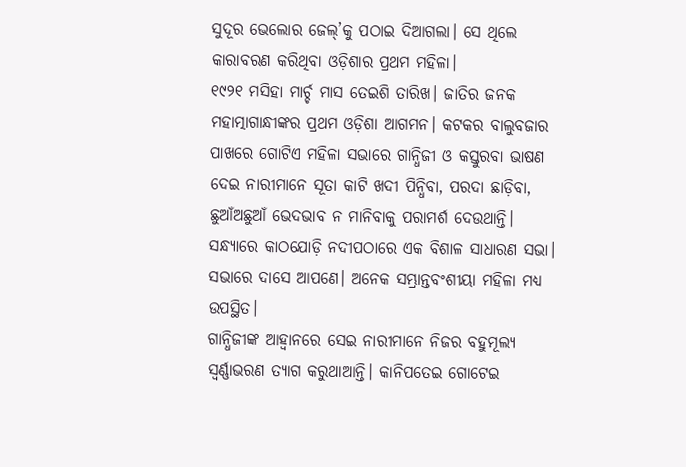ସୁଦୂର ଭେଲୋର ଜେଲ୍’କୁ ପଠାଇ ଦିଆଗଲା। ସେ ଥିଲେ କାରାବରଣ କରିଥିବା ଓଡ଼ିଶାର ପ୍ରଥମ ମହିଳା।
୧୯୨୧ ମସିହା ମାର୍ଚ୍ଚ ମାସ ତେଇଶି ତାରିଖ। ଜାତିର ଜନକ ମହାତ୍ମାଗାନ୍ଧୀଙ୍କର ପ୍ରଥମ ଓଡ଼ିଶା ଆଗମନ। କଟକର ବାଲୁବଜାର ପାଖରେ ଗୋଟିଏ ମହିଳା ସଭାରେ ଗାନ୍ଧିଜୀ ଓ କସ୍ତୁରବା ଭାଷଣ ଦେଇ ନାରୀମାନେ ସୂତା କାଟି ଖଦୀ ପିନ୍ଧିବା, ପରଦା ଛାଡ଼ିବା, ଛୁଆଁଅଛୁଆଁ ଭେଦଭାବ ନ ମାନିବାକୁ ପରାମର୍ଶ ଦେଉଥାନ୍ତି। ସନ୍ଧ୍ୟାରେ କାଠଯୋଡ଼ି ନଦୀପଠାରେ ଏକ ବିଶାଳ ସାଧାରଣ ସଭା। ସଭାରେ ଦାସେ ଆପଣେ। ଅନେକ ସମ୍ଭ୍ରାନ୍ତବଂଶୀୟା ମହିଳା ମଧ୍ୟ ଉପସ୍ଥିତ।
ଗାନ୍ଧିଜୀଙ୍କ ଆହ୍ବାନରେ ସେଇ ନାରୀମାନେ ନିଜର ବହୁମୂଲ୍ୟ ସ୍ଵର୍ଣ୍ଣାଭରଣ ତ୍ୟାଗ କରୁଥାଆନ୍ତି। କାନିପତେଇ ଗୋଟେଇ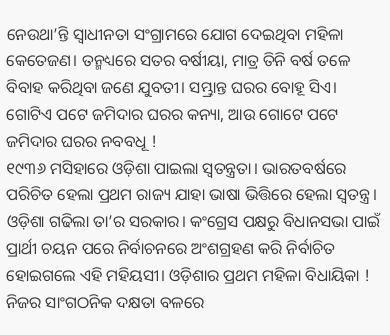ନେଉଥା’ନ୍ତି ସ୍ଵାଧୀନତା ସଂଗ୍ରାମରେ ଯୋଗ ଦେଇଥିବା ମହିଳା କେତେଜଣ। ତନ୍ମଧ୍ୟରେ ସତର ବର୍ଷୀୟା, ମାତ୍ର ତିନି ବର୍ଷ ତଳେ ବିବାହ କରିଥିବା ଜଣେ ଯୁବତୀ। ସମ୍ଭ୍ରାନ୍ତ ଘରର ବୋହୂ ସିଏ। ଗୋଟିଏ ପଟେ ଜମିଦାର ଘରର କନ୍ୟା, ଆଉ ଗୋଟେ ପଟେ ଜମିଦାର ଘରର ନବବଧୂ !
୧୯୩୬ ମସିହାରେ ଓଡ଼ିଶା ପାଇଲା ସ୍ଵତନ୍ତ୍ରତା। ଭାରତବର୍ଷରେ ପରିଚିତ ହେଲା ପ୍ରଥମ ରାଜ୍ୟ ଯାହା ଭାଷା ଭିତ୍ତିରେ ହେଲା ସ୍ଵତନ୍ତ୍ର। ଓଡ଼ିଶା ଗଢିଲା ତା’ର ସରକାର। କଂଗ୍ରେସ ପକ୍ଷରୁ ବିଧାନସଭା ପାଇଁ ପ୍ରାର୍ଥୀ ଚୟନ ପରେ ନିର୍ବାଚନରେ ଅଂଶଗ୍ରହଣ କରି ନିର୍ବାଚିତ ହୋଇଗଲେ ଏହି ମହିୟସୀ। ଓଡ଼ିଶାର ପ୍ରଥମ ମହିଳା ବିଧାୟିକା ! ନିଜର ସାଂଗଠନିକ ଦକ୍ଷତା ବଳରେ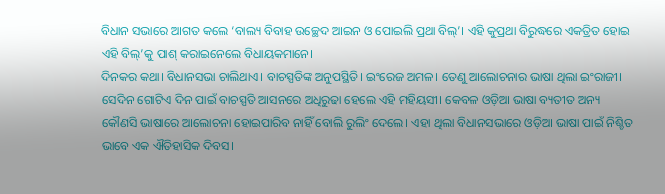ବିଧାନ ସଭାରେ ଆଗତ କଲେ ‘ବାଲ୍ୟ ବିବାହ ଉଚ୍ଛେଦ ଆଇନ ଓ ପୋଇଲି ପ୍ରଥା ବିଲ୍’। ଏହି କୁପ୍ରଥା ବିରୁଦ୍ଧରେ ଏକତ୍ରିତ ହୋଇ ଏହି ବିଲ୍’କୁ ପାଶ୍ କରାଇନେଲେ ବିଧାୟକମାନେ।
ଦିନକର କଥା। ବିଧାନସଭା ଚାଲିଥାଏ। ବାଚସ୍ପତିଙ୍କ ଅନୁପସ୍ଥିତି। ଇଂରେଜ ଅମଳ। ତେଣୁ ଆଲୋଚନାର ଭାଷା ଥିଲା ଇଂରାଜୀ। ସେଦିନ ଗୋଟିଏ ଦିନ ପାଇଁ ବାଚସ୍ପତି ଆସନରେ ଅଧିରୁଢା ହେଲେ ଏହି ମହିୟସୀ। କେବଳ ଓଡ଼ିଆ ଭାଷା ବ୍ୟତୀତ ଅନ୍ୟ କୌଣସି ଭାଷାରେ ଆଲୋଚନା ହୋଇପାରିବ ନାହିଁ ବୋଲି ରୁଲିଂ ଦେଲେ। ଏହା ଥିଲା ବିଧାନସଭାରେ ଓଡ଼ିଆ ଭାଷା ପାଇଁ ନିଶ୍ଚିତ ଭାବେ ଏକ ଐତିହାସିକ ଦିବସ।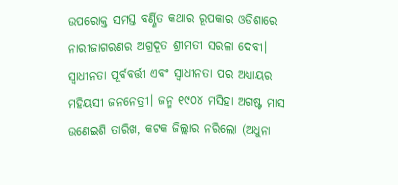ଉପରୋକ୍ତ ସମସ୍ତ ବର୍ଣ୍ଣିତ କଥାର ରୂପକାର ଓଡିଶାରେ ନାରୀଜାଗରଣର ଅଗ୍ରଦୂତ ଶ୍ରୀମତୀ ସରଳା ଦେବୀ। ସ୍ଵାଧୀନତା ପୂର୍ବବର୍ତ୍ତୀ ଏବଂ ସ୍ଵାଧୀନତା ପର ଅଧ୍ୟାୟର ମହିୟସୀ ଜନନେତ୍ରୀ। ଜନ୍ମ ୧୯୦୪ ମସିହା ଅଗଷ୍ଟ ମାସ ଉଣେଇଶି ତାରିଖ, କଟକ ଜିଲ୍ଲାର ନରିଲୋ (ଅଧୁନା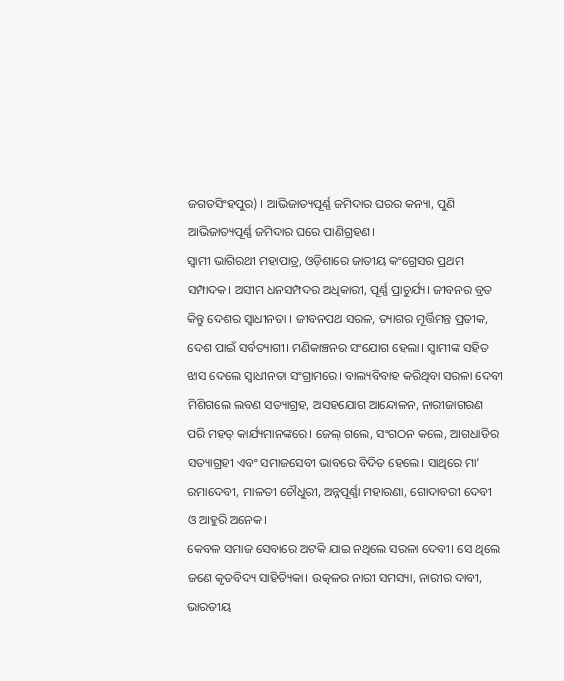ଜଗତସିଂହପୁର) । ଆଭିଜାତ୍ୟପୂର୍ଣ୍ଣ ଜମିଦାର ଘରର କନ୍ୟା, ପୁଣି ଆଭିଜାତ୍ୟପୂର୍ଣ୍ଣ ଜମିଦାର ଘରେ ପାଣିଗ୍ରହଣ।
ସ୍ଵାମୀ ଭାଗିରଥୀ ମହାପାତ୍ର, ଓଡ଼ିଶାରେ ଜାତୀୟ କଂଗ୍ରେସର ପ୍ରଥମ ସମ୍ପାଦକ। ଅସୀମ ଧନସମ୍ପଦର ଅଧିକାରୀ, ପୂର୍ଣ୍ଣ ପ୍ରାଚୁର୍ଯ୍ୟ। ଜୀବନର ବ୍ରତ କିନ୍ତୁ ଦେଶର ସ୍ଵାଧୀନତା । ଜୀବନପଥ ସରଳ, ତ୍ୟାଗର ମୂର୍ତ୍ତିମନ୍ତ ପ୍ରତୀକ, ଦେଶ ପାଇଁ ସର୍ବତ୍ୟାଗୀ। ମଣିକାଞ୍ଚନର ସଂଯୋଗ ହେଲା। ସ୍ଵାମୀଙ୍କ ସହିତ ଝାସ ଦେଲେ ସ୍ଵାଧୀନତା ସଂଗ୍ରାମରେ। ବାଲ୍ୟବିବାହ କରିଥିବା ସରଳା ଦେବୀ ମିଶିଗଲେ ଲବଣ ସତ୍ୟାଗ୍ରହ, ଅସହଯୋଗ ଆନ୍ଦୋଳନ, ନାରୀଜାଗରଣ ପରି ମହତ୍ କାର୍ଯ୍ୟମାନଙ୍କରେ। ଜେଲ୍ ଗଲେ, ସଂଗଠନ କଲେ, ଆଗଧାଡିର ସତ୍ୟାଗ୍ରହୀ ଏବଂ ସମାଜସେବୀ ଭାବରେ ବିଦିତ ହେଲେ। ସାଥିରେ ମା’ ରମାଦେବୀ, ମାଳତୀ ଚୌଧୁରୀ, ଅନ୍ନପୂର୍ଣ୍ଣା ମହାରଣା, ଗୋଦାବରୀ ଦେବୀ ଓ ଆହୁରି ଅନେକ।
କେବଳ ସମାଜ ସେବାରେ ଅଟକି ଯାଇ ନଥିଲେ ସରଳା ଦେବୀ। ସେ ଥିଲେ ଜଣେ କୃତବିଦ୍ୟ ସାହିତ୍ୟିକା। ଉତ୍କଳର ନାରୀ ସମସ୍ୟା, ନାରୀର ଦାବୀ, ଭାରତୀୟ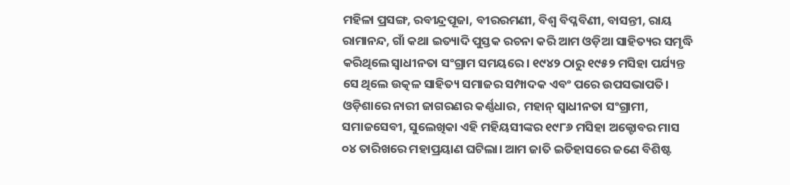ମହିଳା ପ୍ରସଙ୍ଗ, ରବୀନ୍ଦ୍ରପୂଜା, ବୀରରମଣୀ, ବିଶ୍ଵ ବିପ୍ଳବିଣୀ, ବାସନ୍ତୀ, ରାୟ ରାମାନନ୍ଦ, ଗାଁ କଥା ଇତ୍ୟାଦି ପୁସ୍ତକ ରଚନା କରି ଆମ ଓଡ଼ିଆ ସାହିତ୍ୟର ସମୃଦ୍ଧି କରିଥିଲେ ସ୍ଵାଧୀନତା ସଂଗ୍ରାମ ସମୟରେ। ୧୯୪୨ ଠାରୁ ୧୯୫୨ ମସିହା ପର୍ଯ୍ୟନ୍ତ ସେ ଥିଲେ ଉତ୍କଳ ସାହିତ୍ୟ ସମାଜର ସମ୍ପାଦକ ଏବଂ ପରେ ଉପସଭାପତି।
ଓଡ଼ିଶାରେ ନାରୀ ଜାଗରଣର କର୍ଣ୍ଣଧାର, ମହାନ୍ ସ୍ଵାଧୀନତା ସଂଗ୍ରାମୀ, ସମାଜସେବୀ, ସୁଲେଖିକା ଏହି ମହିୟସୀଙ୍କର ୧୯୮୬ ମସିହା ଅକ୍ଟୋବର ମାସ ୦୪ ତାରିଖରେ ମହାପ୍ରୟାଣ ଘଟିଲା। ଆମ ଜାତି ଇତିହାସରେ ଜଣେ ବିଶିଷ୍ଟ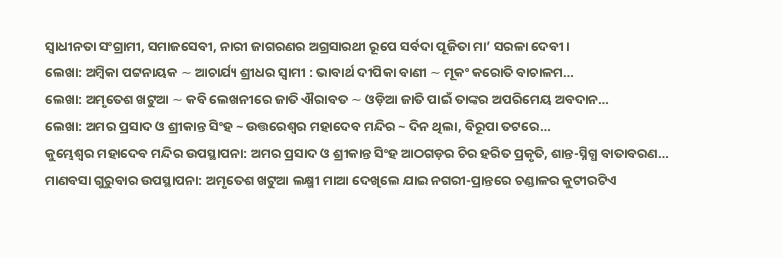ସ୍ବାଧୀନତା ସଂଗ୍ରାମୀ, ସମାଜସେବୀ, ନାରୀ ଜାଗରଣର ଅଗ୍ରସାରଥୀ ରୂପେ ସର୍ବଦା ପୂଜିତା ମା’ ସରଳା ଦେବୀ ।
ଲେଖା: ଅମ୍ବିକା ପଟ୍ଟନାୟକ ∼ ଆଚାର୍ଯ୍ୟ ଶ୍ରୀଧର ସ୍ୱାମୀ : ଭାବାର୍ଥ ଦୀପିକା ବାଣୀ ∼ ମୂକଂ କରୋତି ବାଚାଳମ…
ଲେଖା: ଅମୃତେଶ ଖଟୁଆ ∼ କବି ଲେଖନୀରେ ଜାତି ଐରାବତ ∼ ଓଡ଼ିଆ ଜାତି ପାଇଁ ତାଙ୍କର ଅପରିମେୟ ଅବଦାନ…
ଲେଖା: ଅମର ପ୍ରସାଦ ଓ ଶ୍ରୀକାନ୍ତ ସିଂହ ~ ଉତ୍ତରେଶ୍ଵର ମହାଦେବ ମନ୍ଦିର ~ ଦିନ ଥିଲା, ବିରୂପା ତଟରେ…
କୁମ୍ଭେଶ୍ୱର ମହାଦେବ ମନ୍ଦିର ଉପସ୍ଥାପନା: ଅମର ପ୍ରସାଦ ଓ ଶ୍ରୀକାନ୍ତ ସିଂହ ଆଠଗଡ଼ର ଚିର ହରିତ ପ୍ରକୃତି, ଶାନ୍ତ-ସ୍ନିଗ୍ଧ ବାତାବରଣ…
ମାଣବସା ଗୁରୁବାର ଉପସ୍ଥାପନା: ଅମୃତେଶ ଖଟୁଆ ଲକ୍ଷ୍ମୀ ମାଆ ଦେଖିଲେ ଯାଇ ନଗରୀ-ପ୍ରାନ୍ତରେ ଚଣ୍ଡାଳର କୁଟୀରଟିଏ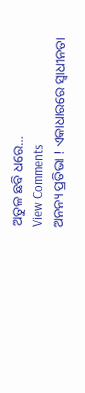ଅତୁଳ ଛବି ଧରେ…
View Comments
ଅନନ୍ୟ ପ୍ରତିଭା ! ଏକାଧାରରେ ସ୍ଵାଧୀନତା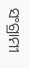ସଂଗ୍ରାମୀ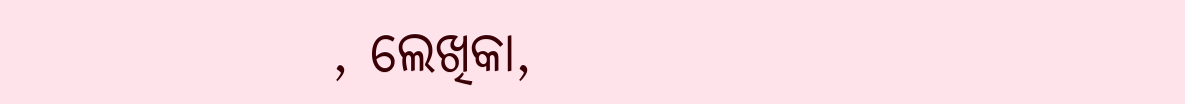, ଲେଖିକା,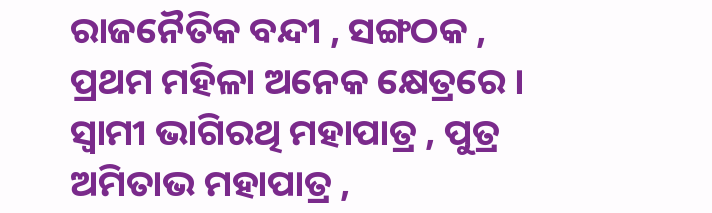ରାଜନୈତିକ ବନ୍ଦୀ , ସଙ୍ଗଠକ , ପ୍ରଥମ ମହିଳା ଅନେକ କ୍ଷେତ୍ରରେ । ସ୍ଵାମୀ ଭାଗିରଥି ମହାପାତ୍ର , ପୁତ୍ର ଅମିତାଭ ମହାପାତ୍ର ,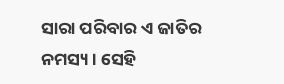ସାରା ପରିବାର ଏ ଜାତିର ନମସ୍ୟ । ସେହି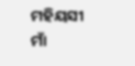ମହିୟସୀ ମାଁ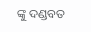ଙ୍କୁ ଦଣ୍ଡବତ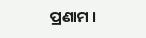ପ୍ରଣାମ ।